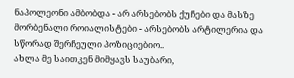ნაპოლეონი ამბობდა - არ არსებობს ქუჩები და მასზე მორბენალი როიალისტები - არსებობს არტილერია და სწორად შერჩეული პოზიციებიო..
ახლა მე საითკენ მიმყავს საუბარი,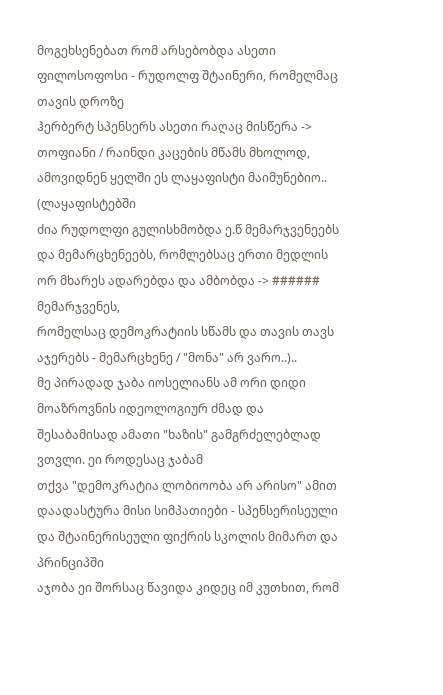მოგეხსენებათ რომ არსებობდა ასეთი ფილოსოფოსი - რუდოლფ შტაინერი, რომელმაც თავის დროზე
ჰერბერტ სპენსერს ასეთი რაღაც მისწერა -> თოფიანი / რაინდი კაცების მწამს მხოლოდ, ამოვიდნენ ყელში ეს ლაყაფისტი მაიმუნებიო.. (ლაყაფისტებში
ძია რუდოლფი გულისხმობდა ე.წ მემარჯვენეებს და მემარცხენეებს, რომლებსაც ერთი მედლის ორ მხარეს ადარებდა და ამბობდა -> ###### მემარჯვენეს,
რომელსაც დემოკრატიის სწამს და თავის თავს აჯერებს - მემარცხენე / "მონა" არ ვარო..)..
მე პირადად ჯაბა იოსელიანს ამ ორი დიდი მოაზროვნის იდეოლოგიურ ძმად და შესაბამისად ამათი "ხაზის" გამგრძელებლად ვთვლი. ეი როდესაც ჯაბამ
თქვა "დემოკრატია ლობიოობა არ არისო" ამით დაადასტურა მისი სიმპათიები - სპენსერისეული და შტაინერისეული ფიქრის სკოლის მიმართ და პრინციპში
აჯობა ეი შორსაც წავიდა კიდეც იმ კუთხით, რომ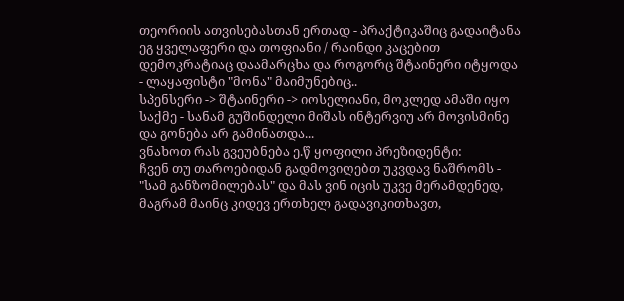თეორიის ათვისებასთან ერთად - პრაქტიკაშიც გადაიტანა ეგ ყველაფერი და თოფიანი / რაინდი კაცებით დემოკრატიაც დაამარცხა და როგორც შტაინერი იტყოდა - ლაყაფისტი "მონა" მაიმუნებიც..
სპენსერი -> შტაინერი -> იოსელიანი, მოკლედ ამაში იყო საქმე - სანამ გუშინდელი მიშას ინტერვიუ არ მოვისმინე და გონება არ გამინათდა...
ვნახოთ რას გვეუბნება ე.წ ყოფილი პრეზიდენტი:
ჩვენ თუ თაროებიდან გადმოვიღებთ უკვდავ ნაშრომს - "სამ განზომილებას" და მას ვინ იცის უკვე მერამდენედ, მაგრამ მაინც კიდევ ერთხელ გადავიკითხავთ,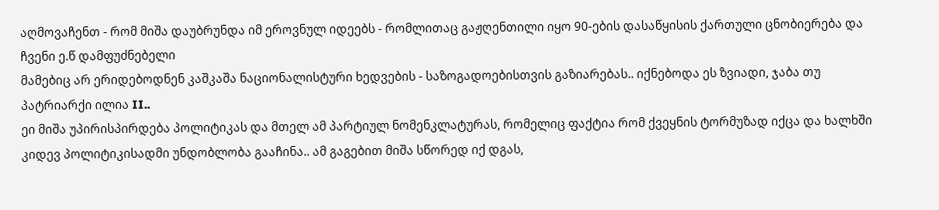აღმოვაჩენთ - რომ მიშა დაუბრუნდა იმ ეროვნულ იდეებს - რომლითაც გაჟღენთილი იყო 90-ების დასაწყისის ქართული ცნობიერება და ჩვენი ე.წ დამფუძნებელი
მამებიც არ ერიდებოდნენ კაშკაშა ნაციონალისტური ხედვების - საზოგადოებისთვის გაზიარებას.. იქნებოდა ეს ზვიადი, ჯაბა თუ პატრიარქი ილია II..
ეი მიშა უპირისპირდება პოლიტიკას და მთელ ამ პარტიულ ნომენკლატურას, რომელიც ფაქტია რომ ქვეყნის ტორმუზად იქცა და ხალხში კიდევ პოლიტიკისადმი უნდობლობა გააჩინა.. ამ გაგებით მიშა სწორედ იქ დგას,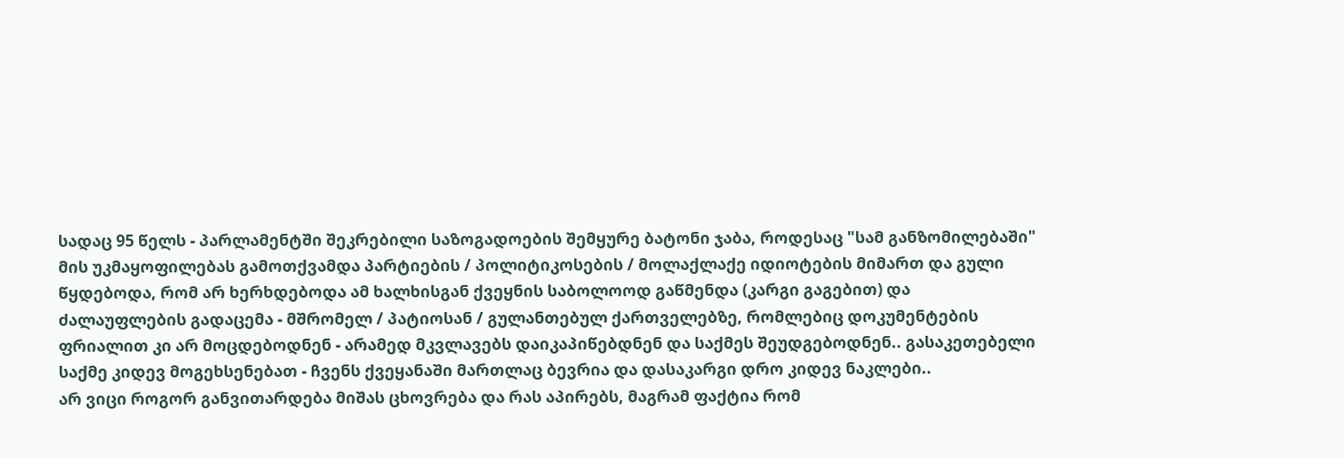სადაც 95 წელს - პარლამენტში შეკრებილი საზოგადოების შემყურე ბატონი ჯაბა, როდესაც "სამ განზომილებაში" მის უკმაყოფილებას გამოთქვამდა პარტიების / პოლიტიკოსების / მოლაქლაქე იდიოტების მიმართ და გული წყდებოდა, რომ არ ხერხდებოდა ამ ხალხისგან ქვეყნის საბოლოოდ გაწმენდა (კარგი გაგებით) და ძალაუფლების გადაცემა - მშრომელ / პატიოსან / გულანთებულ ქართველებზე, რომლებიც დოკუმენტების ფრიალით კი არ მოცდებოდნენ - არამედ მკვლავებს დაიკაპიწებდნენ და საქმეს შეუდგებოდნენ.. გასაკეთებელი საქმე კიდევ მოგეხსენებათ - ჩვენს ქვეყანაში მართლაც ბევრია და დასაკარგი დრო კიდევ ნაკლები..
არ ვიცი როგორ განვითარდება მიშას ცხოვრება და რას აპირებს, მაგრამ ფაქტია რომ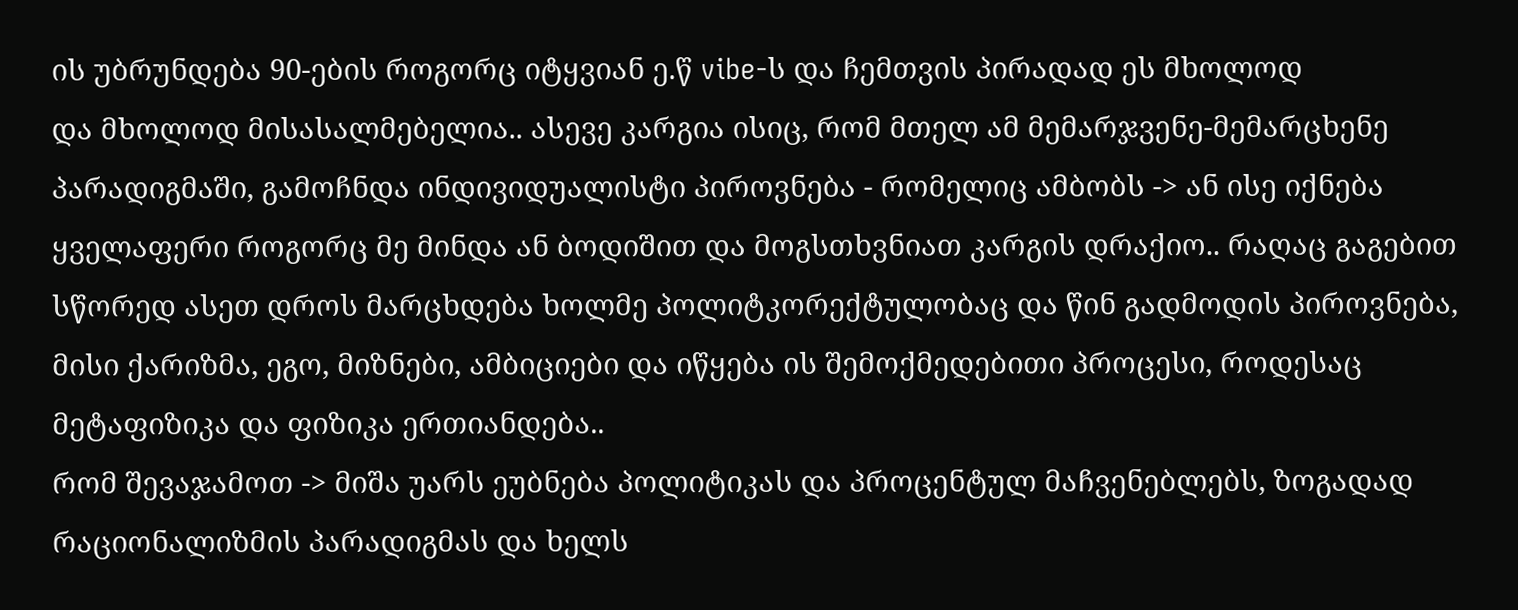ის უბრუნდება 90-ების როგორც იტყვიან ე.წ vibe-ს და ჩემთვის პირადად ეს მხოლოდ
და მხოლოდ მისასალმებელია.. ასევე კარგია ისიც, რომ მთელ ამ მემარჯვენე-მემარცხენე პარადიგმაში, გამოჩნდა ინდივიდუალისტი პიროვნება - რომელიც ამბობს -> ან ისე იქნება ყველაფერი როგორც მე მინდა ან ბოდიშით და მოგსთხვნიათ კარგის დრაქიო.. რაღაც გაგებით სწორედ ასეთ დროს მარცხდება ხოლმე პოლიტკორექტულობაც და წინ გადმოდის პიროვნება, მისი ქარიზმა, ეგო, მიზნები, ამბიციები და იწყება ის შემოქმედებითი პროცესი, როდესაც მეტაფიზიკა და ფიზიკა ერთიანდება..
რომ შევაჯამოთ -> მიშა უარს ეუბნება პოლიტიკას და პროცენტულ მაჩვენებლებს, ზოგადად რაციონალიზმის პარადიგმას და ხელს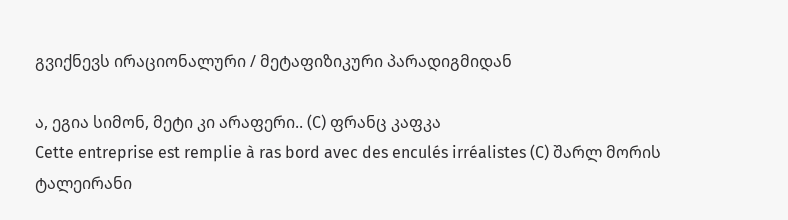გვიქნევს ირაციონალური / მეტაფიზიკური პარადიგმიდან

ა, ეგია სიმონ, მეტი კი არაფერი.. (C) ფრანც კაფკა
Cette entreprise est remplie à ras bord avec des enculés irréalistes (C) შარლ მორის ტალეირანი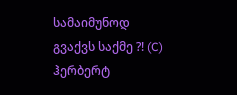სამაიმუნოდ გვაქვს საქმე ?! (C) ჰერბერტ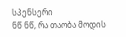სპენსერი
ნწ ნწ, რა თაობა მოდის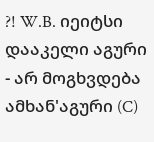?! W.B. იეიტსი
დააკელი აგური - არ მოგხვდება ამხან'აგური (C)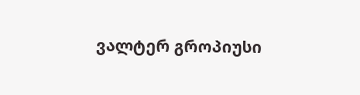ვალტერ გროპიუსი